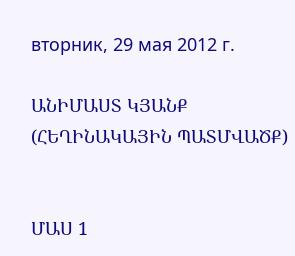вторник, 29 мая 2012 г.

ԱՆԻՄԱՍՏ ԿՅԱՆՔ (ՀԵՂԻՆԱԿԱՅԻՆ ՊԱՏՄՎԱԾՔ)


ՄԱՍ 1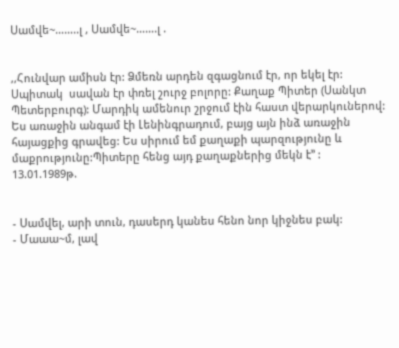Սամվե~……..լ , Սամվե~…….լ .


,,Հունվար ամիսն էր: Ձմեռն արդեն զգացնում էր, որ եկել էր: Սպիտակ  սավան էր փռել շուրջ բոլորը: Քաղաք Պիտեր (Սանկտ Պետերբուրգ): Մարդիկ ամենուր շրջում էին հաստ վերարկուներով: Ես առաջին անգամ էի Լենինգրադում, բայց այն ինձ առաջին հայացքից գրավեց: Ես սիրում եմ քաղաքի պարզությունը և մաքրությունը:Պիտերը հենց այդ քաղաքներից մեկն է’’ :
13.01.1989թ.


- Սամվել, արի տուն, դասերդ կանես հենո նոր կիջնես բակ:
- Մաաա~մ, լավ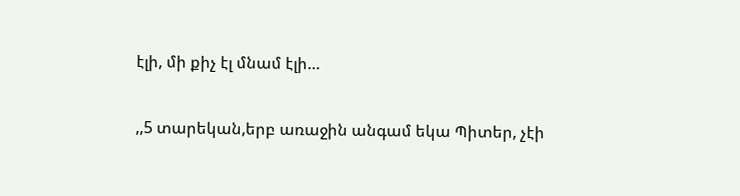էլի, մի քիչ էլ մնամ էլի…


,,5 տարեկան,երբ առաջին անգամ եկա Պիտեր, չէի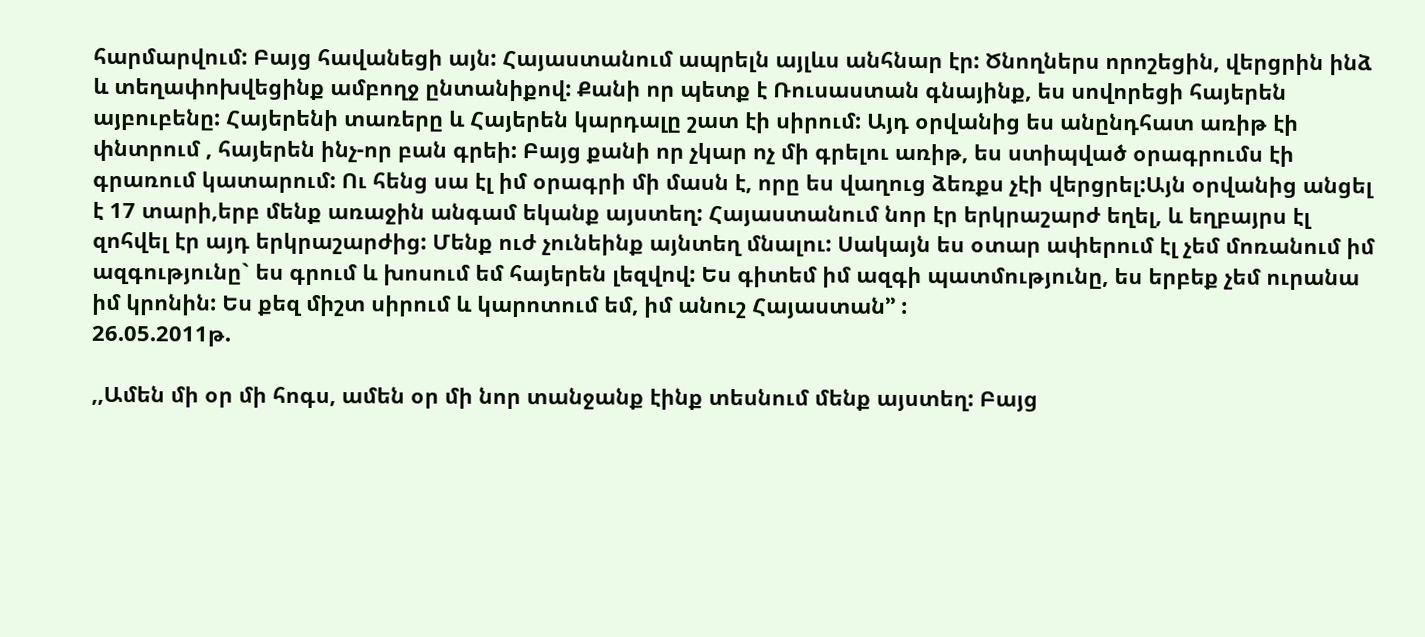հարմարվում: Բայց հավանեցի այն: Հայաստանում ապրելն այլևս անհնար էր: Ծնողներս որոշեցին, վերցրին ինձ և տեղափոխվեցինք ամբողջ ընտանիքով: Քանի որ պետք է Ռուսաստան գնայինք, ես սովորեցի հայերեն այբուբենը: Հայերենի տառերը և Հայերեն կարդալը շատ էի սիրում: Այդ օրվանից ես անընդհատ առիթ էի փնտրում , հայերեն ինչ-որ բան գրեի: Բայց քանի որ չկար ոչ մի գրելու առիթ, ես ստիպված օրագրումս էի գրառում կատարում: Ու հենց սա էլ իմ օրագրի մի մասն է, որը ես վաղուց ձեռքս չէի վերցրել:Այն օրվանից անցել է 17 տարի,երբ մենք առաջին անգամ եկանք այստեղ: Հայաստանում նոր էր երկրաշարժ եղել, և եղբայրս էլ զոհվել էր այդ երկրաշարժից: Մենք ուժ չունեինք այնտեղ մնալու: Սակայն ես օտար ափերում էլ չեմ մոռանում իմ ազգությունը` ես գրում և խոսում եմ հայերեն լեզվով: Ես գիտեմ իմ ազգի պատմությունը, ես երբեք չեմ ուրանա իմ կրոնին: Ես քեզ միշտ սիրում և կարոտում եմ, իմ անուշ Հայաստան’’ :
26.05.2011թ.

,,Ամեն մի օր մի հոգս, ամեն օր մի նոր տանջանք էինք տեսնում մենք այստեղ: Բայց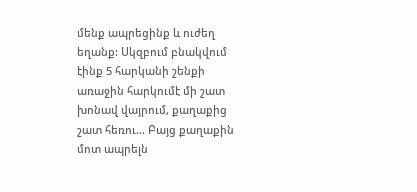մենք ապրեցինք և ուժեղ եղանք: Սկզբում բնակվում էինք 5 հարկանի շենքի առաջին հարկումէ մի շատ խոնավ վայրում, քաղաքից շատ հեռու… Բայց քաղաքին մոտ ապրելն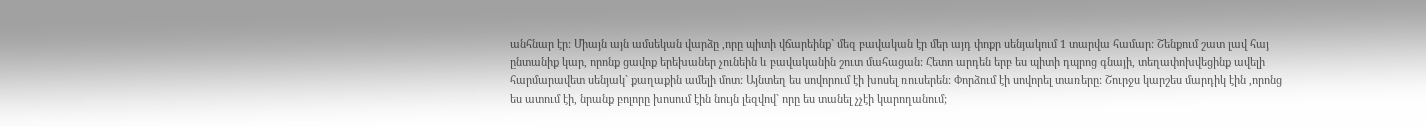անհնար էր: Միայն այն ամսեկան վարձը ,որը պիտի վճարեինք` մեզ բավական էր մեր այդ փոքր սենյակում 1 տարվա համար: Շենքում շատ լավ հայ ընտանիք կար, որոնք ցավոք երեխաներ չունեին և բավականին շուտ մահացան: Հետո արդեն երբ ես պիտի դպրոց գնայի, տեղափոխվեցինք ավելի հարմարավետ սենյակ` քաղաքին ամելի մոտ: Այնտեղ ես սովորում էի խոսել ռուսերեն: Փորձում էի սովորել տառերը: Շուրջս կարշես մարդիկ էին ,որոնց ես ատում էի, նրանք բոլորը խոսում էին նույն լեզվով` որը ես տանել չչէի կարողանում;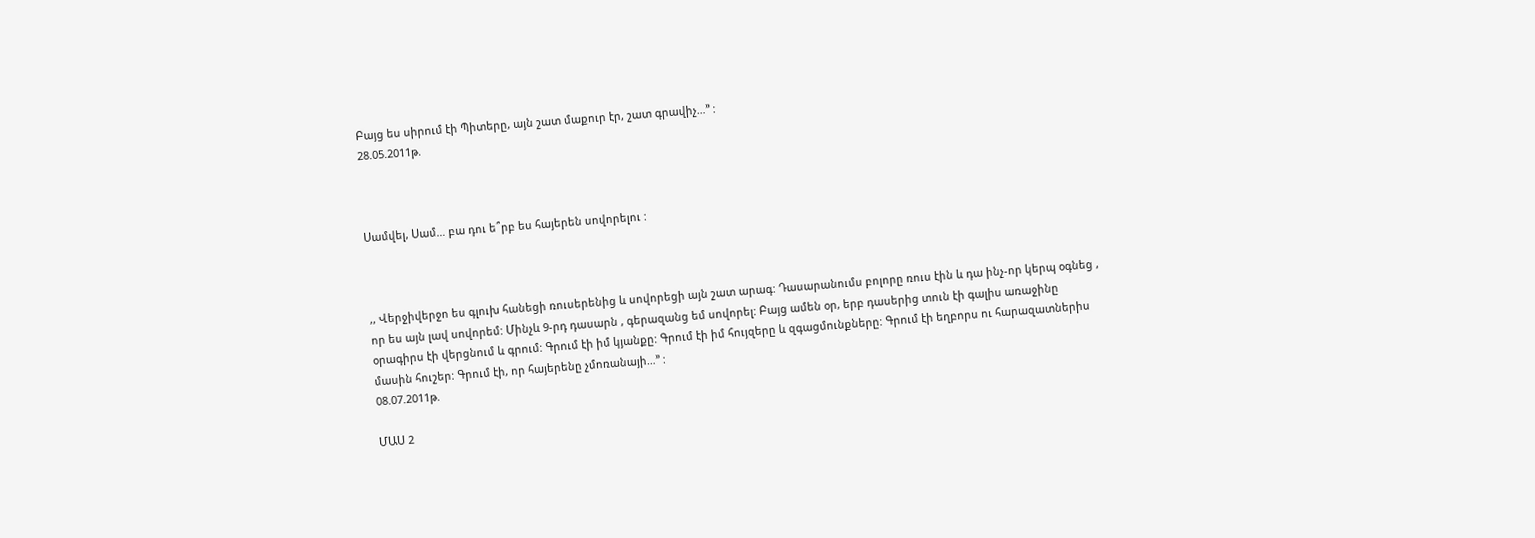Բայց ես սիրում էի Պիտերը, այն շատ մաքուր էր, շատ գրավիչ…’’ :
28.05.2011թ.



Սամվել, Սամ… բա դու ե՞րբ ես հայերեն սովորելու :



,, Վերջիվերջո ես գլուխ հանեցի ռուսերենից և սովորեցի այն շատ արագ: Դասարանումս բոլորը ռուս էին և դա ինչ-որ կերպ օգնեց , որ ես այն լավ սովորեմ: Մինչև 9-րդ դասարն , գերազանց եմ սովորել: Բայց ամեն օր, երբ դասերից տուն էի գալիս առաջինը օրագիրս էի վերցնում և գրում: Գրում էի իմ կյանքը: Գրում էի իմ հույզերը և զգացմունքները: Գրում էի եղբորս ու հարազատներիս մասին հուշեր: Գրում էի, որ հայերենը չմոռանայի…’’ :
08.07.2011թ.

ՄԱՍ 2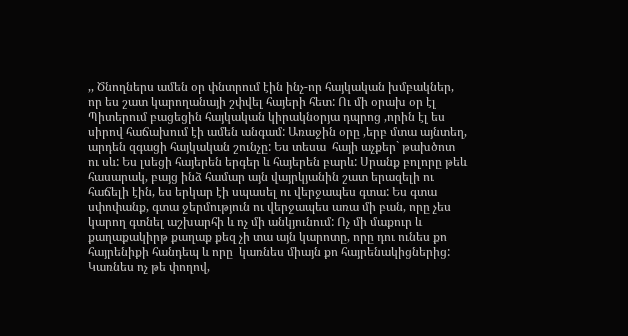,, Ծնողներս ամեն օր փնտրում էին ինչ-որ հայկական խմբակներ, որ ես շատ կարողանայի շփվել հայերի հետ: Ու մի օրախ օր էլ Պիտերում բացեցին հայկական կիրակնօրյա դպրոց ,որին էլ ես սիրով հաճախում էի ամեն անգամ: Առաջին օրը ,երբ մտա այնտեղ, արդեն զգացի հայկական շունչը: Ես տեսա  հայի աչքեր` թախծոտ ու սև: Ես լսեցի հայերեն երգեր և հայերեն բարև: Սրանք բոլորը թեև հասարակ, բայց ինձ համար այն վայրկյանին շատ երազելի ու հաճելի էին, ես երկար էի սպասել ու վերջապես գտա: Ես գտա սփոփանք, գտա ջերմություն ու վերջապես առա մի բան, որը չես կարող գտնել աշխարհի և ոչ մի անկյունում: Ոչ մի մաքուր և քաղաքակիրթ քաղաք քեզ չի տա այն կարոտը, որը դու ունես քո հայրենիքի հանդեպ և որը  կառնես միայն քո հայրենակիցներից: Կառնես ոչ թե փողով,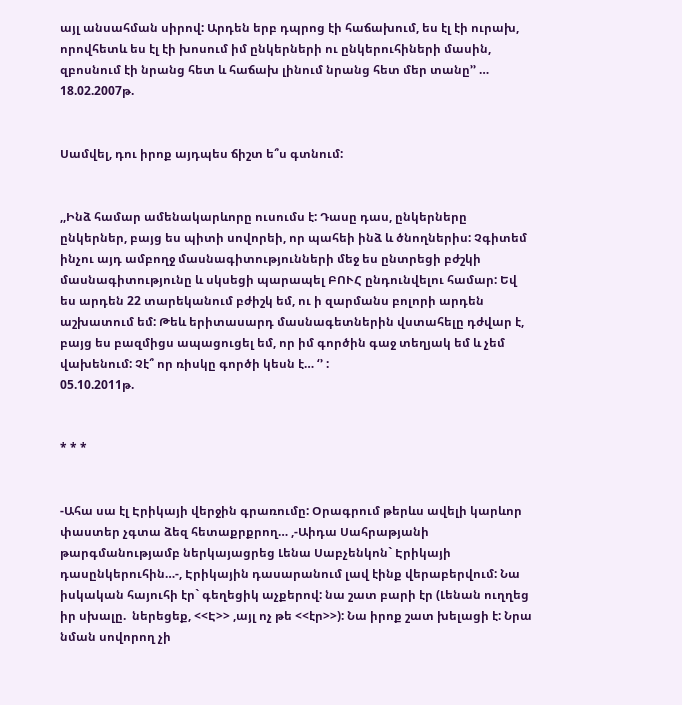այլ անսահման սիրով: Արդեն երբ դպրոց էի հաճախում, ես էլ էի ուրախ, որովհետև ես էլ էի խոսում իմ ընկերների ու ընկերուհիների մասին, զբոսնում էի նրանց հետ և հաճախ լինում նրանց հետ մեր տանը’’ …
18.02.2007թ.


Սամվել, դու իրոք այդպես ճիշտ ե՞ս գտնում:


,,Ինձ համար ամենակարևորը ուսումս է: Դասը դաս, ընկերները ընկերներ, բայց ես պիտի սովորեի, որ պահեի ինձ և ծնողներիս: Չգիտեմ ինչու այդ ամբողջ մասնագիտությունների մեջ ես ընտրեցի բժշկի մասնագիտությունը և սկսեցի պարապել ԲՈՒՀ ընդունվելու համար: Եվ ես արդեն 22 տարեկանում բժիշկ եմ, ու ի զարմանս բոլորի արդեն աշխատում եմ: Թեև երիտասարդ մասնագետներին վստահելը դժվար է, բայց ես բազմիցս ապացուցել եմ, որ իմ գործին գաջ տեղյակ եմ և չեմ վախենում: Չէ՞ որ ռիսկը գործի կեսն է… ‘’ :
05.10.2011թ.


* * *


-Ահա սա էլ Էրիկայի վերջին գրառումը: Օրագրում թերևս ավելի կարևոր փաստեր չգտա ձեզ հետաքրքրող… ,-Աիդա Սահրաթյանի թարգմանությամբ ներկայացրեց Լենա Սաբչենկոն` Էրիկայի դասընկերուհին…-, Էրիկային դասարանում լավ էինք վերաբերվում: Նա իսկական հայուհի էր` գեղեցիկ աչքերով: նա շատ բարի էր (Լենան ուղղեց իր սխալը.  ներեցեք, <<Է>> ,այլ ոչ թե <<էր>>): Նա իրոք շատ խելացի է: Նրա նման սովորող չի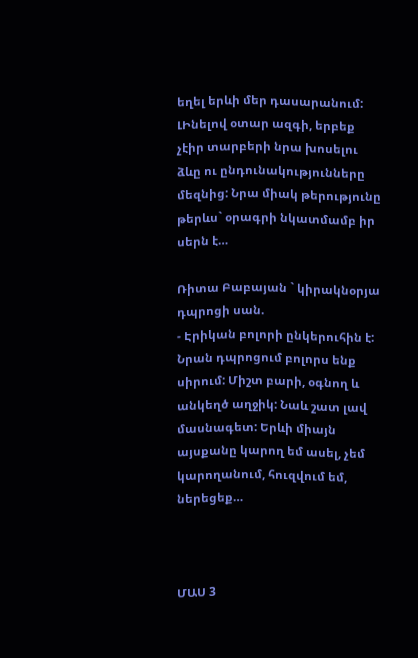եղել երևի մեր դասարանում: ԼԻնելով օտար ազգի, երբեք չէիր տարբերի նրա խոսելու ձևը ու ընդունակությունները մեզնից: Նրա միակ թերությունը թերևս` օրագրի նկատմամբ իր սերն է…

Ռիտա Բաբայան ` կիրակնօրյա դպրոցի սան.
- Էրիկան բոլորի ընկերուհին է: Նրան դպրոցում բոլորս ենք սիրում: Միշտ բարի, օգնող և անկեղծ աղջիկ: Նաև շատ լավ մասնագետ: Երևի միայն այսքանը կարող եմ ասել, չեմ կարողանում, հուզվում եմ, ներեցեք…



ՄԱՍ 3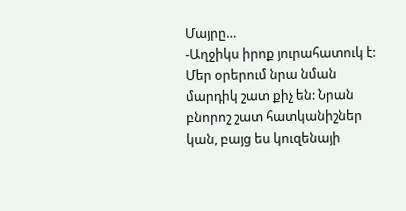Մայրը…
-Աղջիկս իրոք յուրահատուկ է: Մեր օրերում նրա նման մարդիկ շատ քիչ են: Նրան բնորոշ շատ հատկանիշներ կան, բայց ես կուզենայի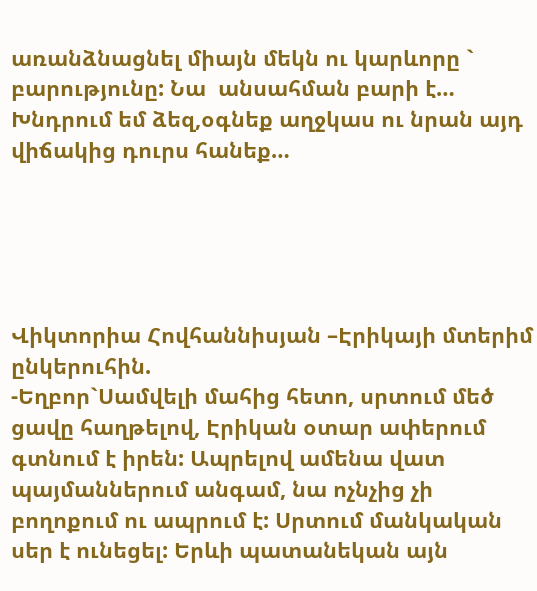առանձնացնել միայն մեկն ու կարևորը ` բարությունը: Նա  անսահման բարի է… Խնդրում եմ ձեզ,օգնեք աղջկաս ու նրան այդ վիճակից դուրս հանեք…





Վիկտորիա Հովհաննիսյան –Էրիկայի մտերիմ ընկերուհին.
-Եղբոր`Սամվելի մահից հետո, սրտում մեծ ցավը հաղթելով, Էրիկան օտար ափերում գտնում է իրեն: Ապրելով ամենա վատ պայմաններում անգամ, նա ոչնչից չի բողոքում ու ապրում է: Սրտում մանկական սեր է ունեցել: Երևի պատանեկան այն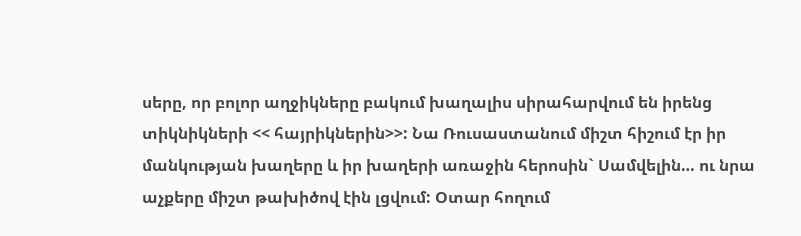սերը, որ բոլոր աղջիկները բակում խաղալիս սիրահարվում են իրենց տիկնիկների << հայրիկներին>>: Նա Ռուսաստանում միշտ հիշում էր իր մանկության խաղերը և իր խաղերի առաջին հերոսին` Սամվելին… ու նրա աչքերը միշտ թախիծով էին լցվում: Օտար հողում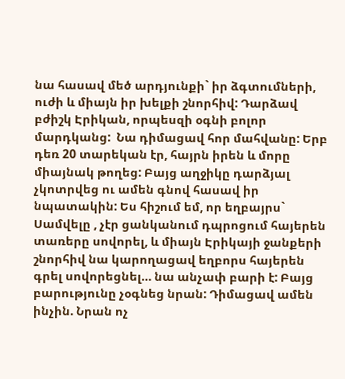նա հասավ մեծ արդյունքի` իր ձգտումների, ուժի և միայն իր խելքի շնորհիվ: Դարձավ բժիշկ Էրիկան, որպեսզի օգնի բոլոր մարդկանց:  Նա դիմացավ հոր մահվանը: Երբ դեռ 20 տարեկան էր, հայրն իրեն և մորը միայնակ թողեց: Բայց աղջիկը դարձյալ չկոտրվեց ու ամեն գնով հասավ իր նպատակին: Ես հիշում եմ, որ եղբայրս` Սամվելը , չէր ցանկանում դպրոցում հայերեն տառերը սովորել, և միայն Էրիկայի ջանքերի շնորհիվ նա կարողացավ եղբորս հայերեն գրել սովորեցնել… նա անչափ բարի է: Բայց բարությունը չօգնեց նրան: Դիմացավ ամեն ինչին. Նրան ոչ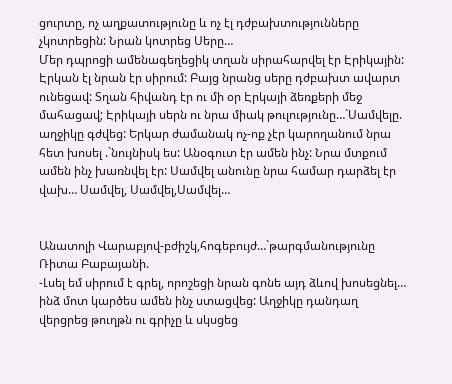ցուրտը, ոչ աղքատությունը և ոչ էլ դժբախտությունները չկոտրեցին: Նրան կոտրեց Սերը…
Մեր դպրոցի ամենագեղեցիկ տղան սիրահարվել էր Էրիկային: Էրկան էլ նրան էր սիրում: Բայց նրանց սերը դժբախտ ավարտ ունեցավ: Տղան հիվանդ էր ու մի օր Էրկայի ձեռքերի մեջ մահացավ; Էրիկայի սերն ու նրա միակ թուլությունը…`Սամվելը. աղջիկը գժվեց: Երկար ժամանակ ոչ-ոք չէր կարողանում նրա հետ խոսել .`նույնիսկ ես: Անօգուտ էր ամեն ինչ: Նրա մտքում ամեն ինչ խառնվել էր: Սամվել անունը նրա համար դարձել էր վախ… Սամվել, Սամվել,Սամվել…


Անատոլի Վարաբյով-բժիշկ,հոգեբույժ…`թարգմանությունը Ռիտա Բաբայանի.
-Լսել եմ սիրում է գրել, որոշեցի նրան գոնե այդ ձևով խոսեցնել… ինձ մոտ կարծես ամեն ինչ ստացվեց: Աղջիկը դանդաղ վերցրեց թուղթն ու գրիչը և սկսցեց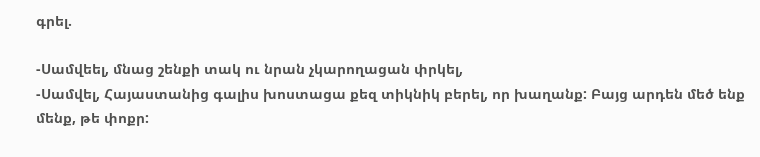գրել.

-Սամվեել, մնաց շենքի տակ ու նրան չկարողացան փրկել,
-Սամվել, Հայաստանից գալիս խոստացա քեզ տիկնիկ բերել, որ խաղանք: Բայց արդեն մեծ ենք մենք, թե փոքր: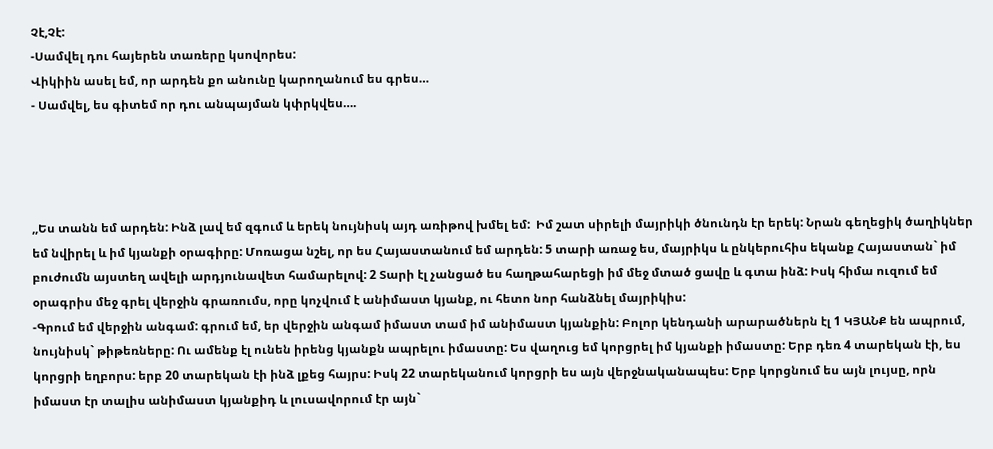Չէ,Չէ:
-Սամվել դու հայերեն տառերը կսովորես:
Վիկիին ասել եմ, որ արդեն քո անունը կարողանում ես գրես…
- Սամվել, ես գիտեմ որ դու անպայման կփրկվես….




,,Ես տանն եմ արդեն: Ինձ լավ եմ զգում և երեկ նույնիսկ այդ առիթով խմել եմ:  Իմ շատ սիրելի մայրիկի ծնունդն էր երեկ: Նրան գեղեցիկ ծաղիկներ եմ նվիրել և իմ կյանքի օրագիրը: Մոռացա նշել, որ ես Հայաստանում եմ արդեն: 5 տարի առաջ ես, մայրիկս և ընկերուհիս եկանք Հայաստան` իմ բուժումն այստեղ ավելի արդյունավետ համարելով: 2 Տարի էլ չանցած ես հաղթահարեցի իմ մեջ մտած ցավը և գտա ինձ: Իսկ հիմա ուզում եմ օրագրիս մեջ գրել վերջին գրառումս, որը կոչվում է անիմաստ կյանք, ու հետո նոր հանձնել մայրիկիս:
-Գրում եմ վերջին անգամ: գրում եմ, եր վերջին անգամ իմաստ տամ իմ անիմաստ կյանքին: Բոլոր կենդանի արարածներն էլ 1 ԿՅԱՆՔ են ապրում, նույնիսկ` թիթեռները: Ու ամենք էլ ունեն իրենց կյանքն ապրելու իմաստը: Ես վաղուց եմ կորցրել իմ կյանքի իմաստը: Երբ դեռ 4 տարեկան էի, ես կորցրի եղբորս: երբ 20 տարեկան էի ինձ լքեց հայրս: Իսկ 22 տարեկանում կորցրի ես այն վերջնականապես: Երբ կորցնում ես այն լույսը, որն իմաստ էր տալիս անիմաստ կյանքիդ և լուսավորում էր այն`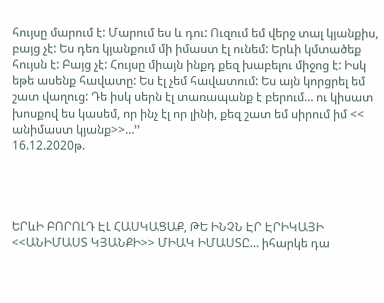հույսը մարում է: Մարում ես և դու: Ուզում եմ վերջ տալ կյանքիս, բայց չէ: Ես դեռ կյանքում մի իմաստ էլ ունեմ: Երևի կմտածեք հույսն է: Բայց չէ: Հույսը միայն ինքդ քեզ խաբելու միջոց է: Իսկ եթե ասենք հավատը: Ես էլ չեմ հավատում: Ես այն կորցրել եմ շատ վաղուց: Դե իսկ սերն էլ տառապանք է բերում… ու կիսատ խոսքով ես կասեմ, որ ինչ էլ որ լինի, քեզ շատ եմ սիրում իմ << անիմաստ կյանք>>…’’
16.12.2020թ.




ԵՐևԻ ԲՈՐՈԼԴ ԷԼ ՀԱՍԿԱՑԱՔ, ԹԵ ԻՆՉՆ ԷՐ ԷՐԻԿԱՅԻ <<ԱՆԻՄԱՍՏ ԿՅԱՆՔԻ>> ՄԻԱԿ ԻՄԱՍՏԸ… իհարկե դա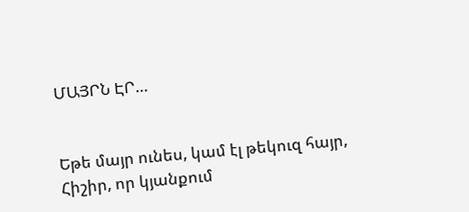ՄԱՅՐՆ ԷՐ…


Եթե մայր ունես, կամ էլ թեկուզ հայր,
Հիշիր, որ կյանքում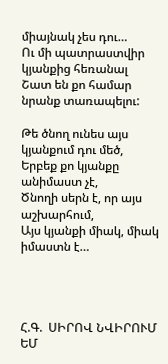միայնակ չես դու…
Ու մի պատրաստվիր կյանքից հեռանալ
Շատ են քո համար նրանք տառապելու:

Թե ծնող ունես այս կյանքում դու մեծ,
Երբեք քո կյանքը անիմաստ չէ,
Ծնողի սերն է, որ այս աշխարհում,
Այս կյանքի միակ, միակ իմաստն է…




Հ.Գ.  ՍԻՐՈՎ ՆՎԻՐՈՒՄ ԵՄ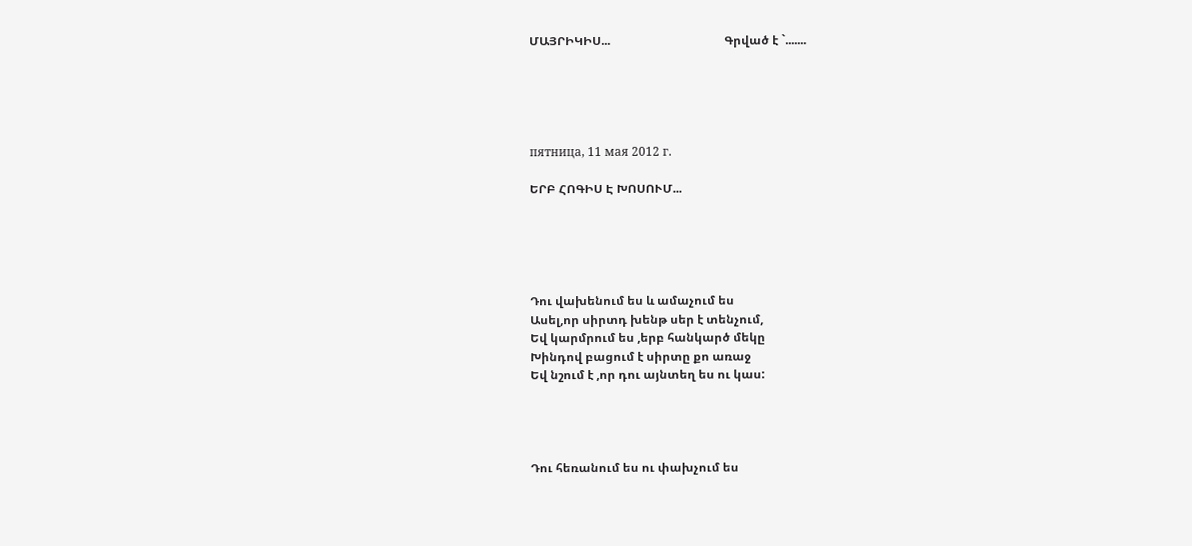ՄԱՅՐԻԿԻՍ...                                      Գրված է `.......





пятница, 11 мая 2012 г.

ԵՐԲ ՀՈԳԻՍ Է ԽՈՍՈՒՄ...





Դու վախենում ես և ամաչում ես
Ասել,որ սիրտդ խենթ սեր է տենչում,
Եվ կարմրում ես ,երբ հանկարծ մեկը
Խինդով բացում է սիրտը քո առաջ
Եվ նշում է ,որ դու այնտեղ ես ու կաս:




Դու հեռանում ես ու փախչում ես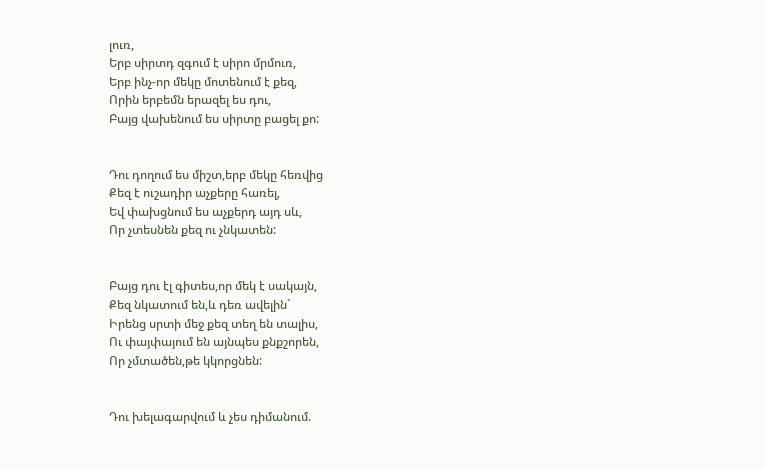լուռ,
Երբ սիրտդ զգում է սիրո մրմուռ,
Երբ ինչ-որ մեկը մոտենում է քեզ,
Որին երբեմն երազել ես դու,
Բայց վախենում ես սիրտը բացել քո:


Դու դողում ես միշտ,երբ մեկը հեռվից
Քեզ է ուշադիր աչքերը հառել,
Եվ փախցնում ես աչքերդ այդ սև,
Որ չտեսնեն քեզ ու չնկատեն:


Բայց դու էլ գիտես,որ մեկ է սակայն,
Քեզ նկատում են,և դեռ ավելին`
Իրենց սրտի մեջ քեզ տեղ են տալիս,
Ու փայփայում են այնպես քնքշորեն,
Որ չմտածեն,թե կկորցնեն:


Դու խելագարվում և չես դիմանում.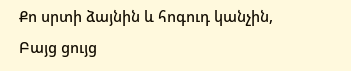Քո սրտի ձայնին և հոգուդ կանչին,
Բայց ցույց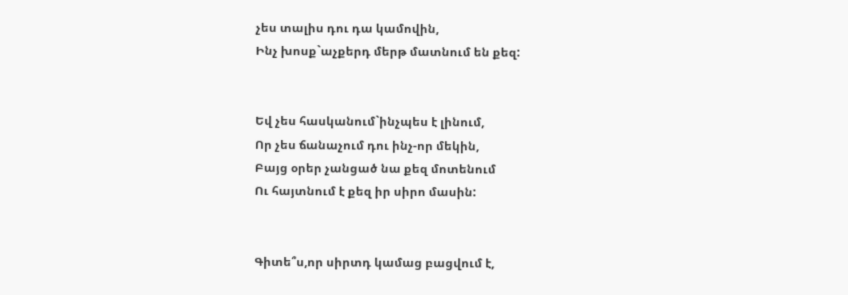չես տալիս դու դա կամովին,
Ինչ խոսք`աչքերդ մերթ մատնում են քեզ:


Եվ չես հասկանում`ինչպես է լինում,
Որ չես ճանաչում դու ինչ-որ մեկին,
Բայց օրեր չանցած նա քեզ մոտենում
Ու հայտնում է քեզ իր սիրո մասին:


Գիտե՞ս,որ սիրտդ կամաց բացվում է,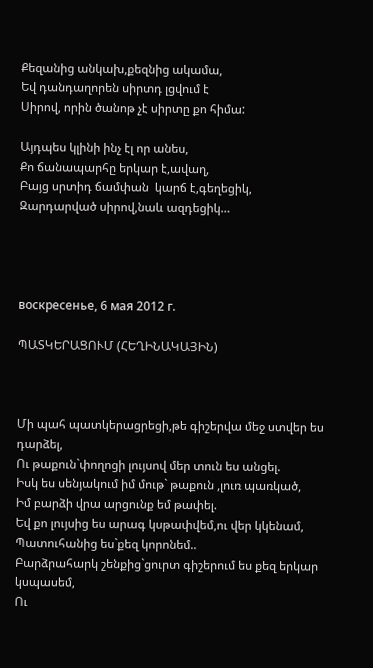Քեզանից անկախ,քեզնից ակամա,
Եվ դանդաղորեն սիրտդ լցվում է
Սիրով, որին ծանոթ չէ սիրտը քո հիմա:

Այդպես կլինի ինչ էլ որ անես,
Քո ճանապարհը երկար է,ավաղ,
Բայց սրտիդ ճամփան  կարճ է,գեղեցիկ,
Զարդարված սիրով,նաև ազդեցիկ…




воскресенье, 6 мая 2012 г.

ՊԱՏԿԵՐԱՑՈՒՄ (ՀԵՂԻՆԱԿԱՅԻՆ)



Մի պահ պատկերացրեցի,թե գիշերվա մեջ ստվեր ես դարձել,
Ու թաքուն`փողոցի լույսով մեր տուն ես անցել.
Իսկ ես սենյակում իմ մութ` թաքուն ,լուռ պառկած,
Իմ բարձի վրա արցունք եմ թափել.
Եվ քո լույսից ես արագ կսթափվեմ,ու վեր կկենամ,
Պատուհանից ես`քեզ կորոնեմ..
Բարձրահարկ շենքից`ցուրտ գիշերում ես քեզ երկար կսպասեմ,
Ու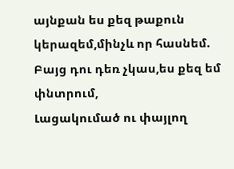այնքան ես քեզ թաքուն կերազեմ,մինչև որ հասնեմ.
Բայց դու դեռ չկաս,ես քեզ եմ փնտրում,
Լացակումած ու փայլող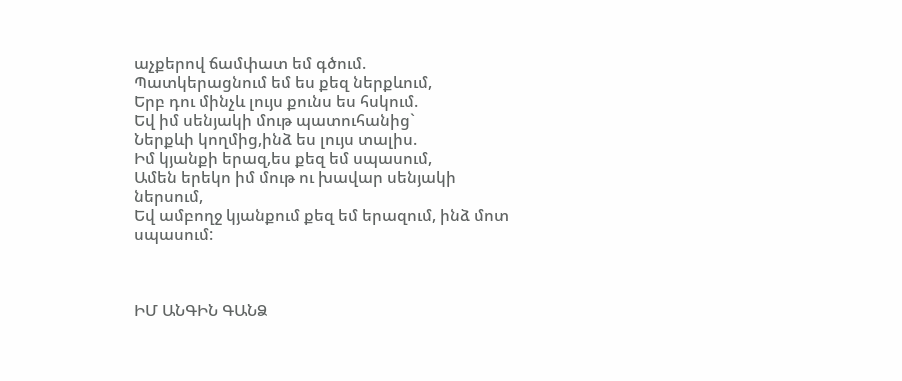աչքերով ճամփատ եմ գծում.
Պատկերացնում եմ ես քեզ ներքևում,
Երբ դու մինչև լույս քունս ես հսկում.
Եվ իմ սենյակի մութ պատուհանից`
Ներքևի կողմից,ինձ ես լույս տալիս.
Իմ կյանքի երազ,ես քեզ եմ սպասում,
Ամեն երեկո իմ մութ ու խավար սենյակի ներսում,
Եվ ամբողջ կյանքում քեզ եմ երազում, ինձ մոտ սպասում:



ԻՄ ԱՆԳԻՆ ԳԱՆՁ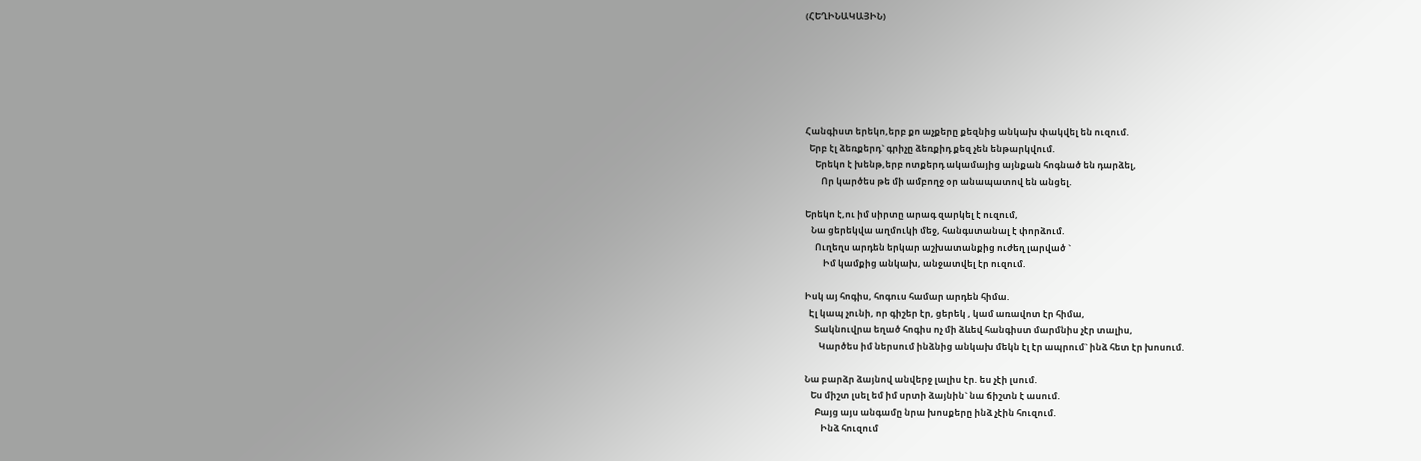(ՀԵՂԻՆԱԿԱՅԻՆ)






Հանգիստ երեկո,երբ քո աչքերը քեզնից անկախ փակվել են ուզում.
  Երբ էլ ձեռքերդ` գրիչը ձեռքիդ քեզ չեն ենթարկվում.
     Երեկո է խենթ,երբ ոտքերդ ակամայից այնքան հոգնած են դարձել,
        Որ կարծես թե մի ամբողջ օր անապատով են անցել.

Երեկո է,ու իմ սիրտը արագ զարկել է ուզում,
   Նա ցերեկվա աղմուկի մեջ, հանգստանալ է փորձում.
     Ուղեղս արդեն երկար աշխատանքից ուժեղ լարված `
         Իմ կամքից անկախ, անջատվել էր ուզում.

Իսկ այ հոգիս, հոգուս համար արդեն հիմա.
  Էլ կապ չունի, որ գիշեր էր, ցերեկ , կամ առավոտ էր հիմա,
     Տակնուվրա եղած հոգիս ոչ մի ձևեվ հանգիստ մարմնիս չէր տալիս,
       Կարծես իմ ներսում ինձնից անկախ մեկն էլ էր ապրում` ինձ հետ էր խոսում.

Նա բարձր ձայնով անվերջ լալիս էր. ես չէի լսում.
   Ես միշտ լսել եմ իմ սրտի ձայնին` նա ճիշտն է ասում.
     Բայց այս անգամը նրա խոսքերը ինձ չէին հուզում.
        Ինձ հուզում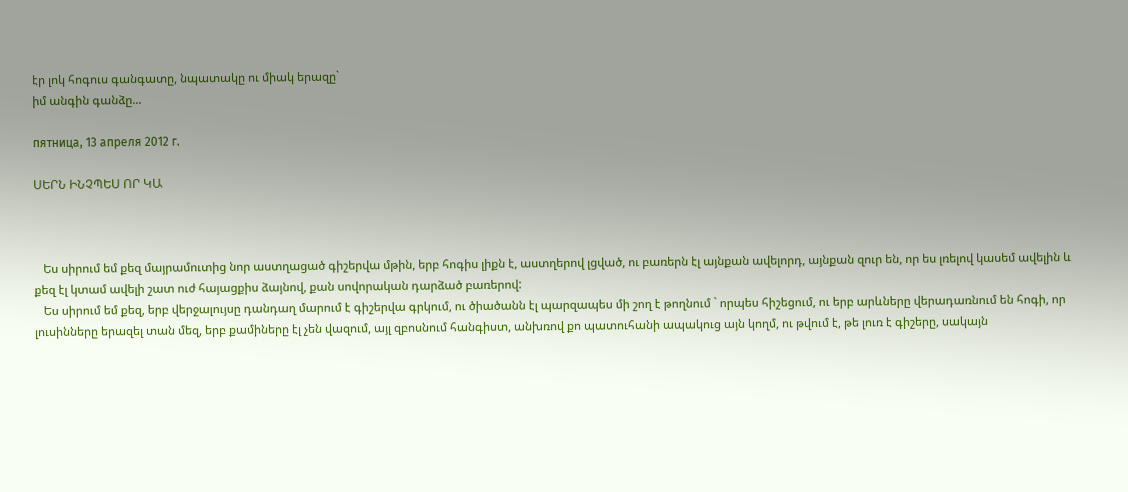էր լոկ հոգուս գանգատը, նպատակը ու միակ երազը`
իմ անգին գանձը...

пятница, 13 апреля 2012 г.

ՍԵՐՆ ԻՆՉՊԵՍ ՈՐ ԿԱ



   Ես սիրում եմ քեզ մայրամուտից նոր աստղացած գիշերվա մթին, երբ հոգիս լիքն է, աստղերով լցված, ու բառերն էլ այնքան ավելորդ, այնքան զուր են, որ ես լռելով կասեմ ավելին և քեզ էլ կտամ ավելի շատ ուժ հայացքիս ձայնով, քան սովորական դարձած բառերով:
   Ես սիրում եմ քեզ, երբ վերջալույսը դանդաղ մարում է գիշերվա գրկում, ու ծիածանն էլ պարզապես մի շող է թողնում ` որպես հիշեցում, ու երբ արևները վերադառնում են հոգի, որ լուսինները երազել տան մեզ, երբ քամիները էլ չեն վազում, այլ զբոսնում հանգիստ, անխռով քո պատուհանի ապակուց այն կողմ, ու թվում է, թե լուռ է գիշերը, սակայն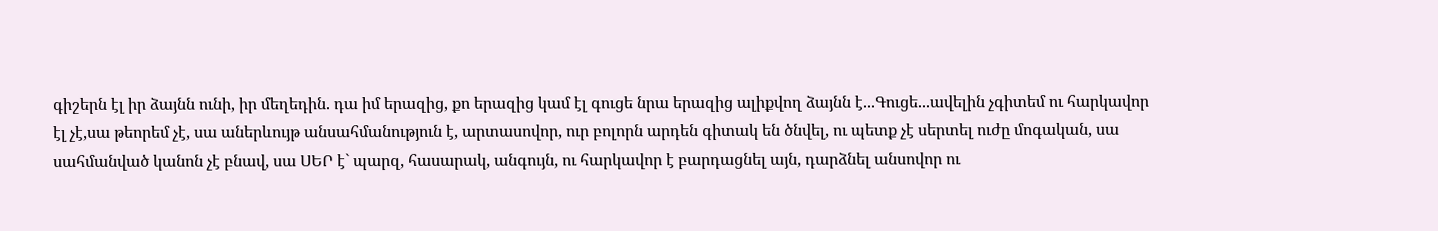գիշերն էլ իր ձայնն ունի, իր մեղեդին. դա իմ երազից, քո երազից կամ էլ գուցե նրա երազից ալիքվող ձայնն է...Գուցե...ավելին չգիտեմ ու հարկավոր էլ չէ,սա թեորեմ չէ, սա աներևույթ անսահմանություն է, արտասովոր, ուր բոլորն արդեն գիտակ են ծնվել, ու պետք չէ սերտել ուժը մոգական, սա սահմանված կանոն չէ բնավ, սա ՍԵՐ է` պարզ, հասարակ, անգույն, ու հարկավոր է բարդացնել այն, դարձնել անսովոր ու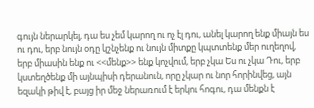գույն ներարկել, դա ես չեմ կարող ու ոչ էլ դու, անել կարող ենք միայն ես ու դու, երբ նույն օդը կշնչենք ու նույն միտքը կպտտենք մեր ուղեղով, երբ միասին ենք ու <<մենք>> ենք կոչվում, երբ չկա Ես ու չկա Դու, երբ կստեղծենք մի այնպիսի դերանուն, որը չկար ու նոր հորինվեց, այն եզակի թիվ է, բայց իր մեջ ներառում է երկու հոգու, դա մենքն է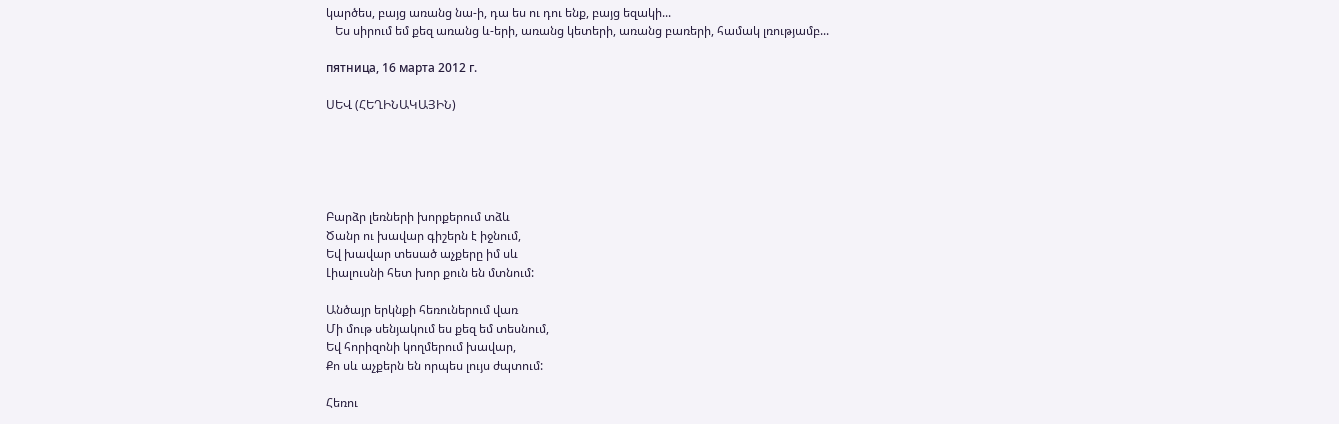կարծես, բայց առանց նա-ի, դա ես ու դու ենք, բայց եզակի...
   Ես սիրում եմ քեզ առանց և-երի, առանց կետերի, առանց բառերի, համակ լռությամբ...

пятница, 16 марта 2012 г.

ՍԵՎ (ՀԵՂԻՆԱԿԱՅԻՆ)





Բարձր լեռների խորքերում տձև
Ծանր ու խավար գիշերն է իջնում,
Եվ խավար տեսած աչքերը իմ սև
Լիալուսնի հետ խոր քուն են մտնում:

Անծայր երկնքի հեռուներում վառ
Մի մութ սենյակում ես քեզ եմ տեսնում,
Եվ հորիզոնի կողմերում խավար,
Քո սև աչքերն են որպես լույս ժպտում:

Հեռու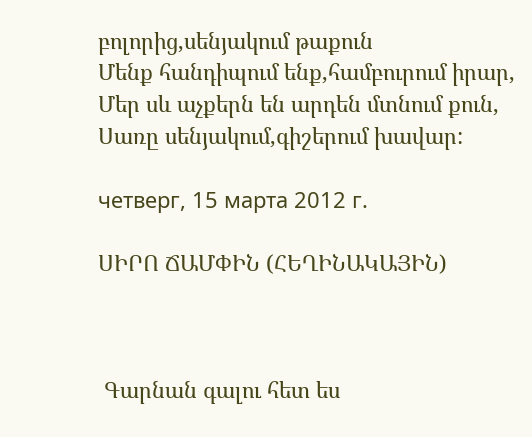բոլորից,սենյակում թաքուն
Մենք հանդիպում ենք,համբուրում իրար,
Մեր սև աչքերն են արդեն մտնում քուն,
Սառը սենյակում,գիշերում խավար:

четверг, 15 марта 2012 г.

ՍԻՐՈ ՃԱՄՓԻՆ (ՀԵՂԻՆԱԿԱՅԻՆ)



 Գարնան գալու հետ ես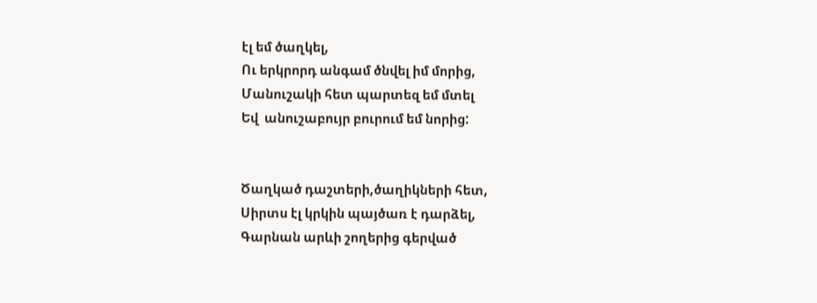էլ եմ ծաղկել,
Ու երկրորդ անգամ ծնվել իմ մորից,
Մանուշակի հետ պարտեզ եմ մտել
Եվ  անուշաբույր բուրում եմ նորից:


Ծաղկած դաշտերի,ծաղիկների հետ,
Սիրտս էլ կրկին պայծառ է դարձել,
Գարնան արևի շողերից գերված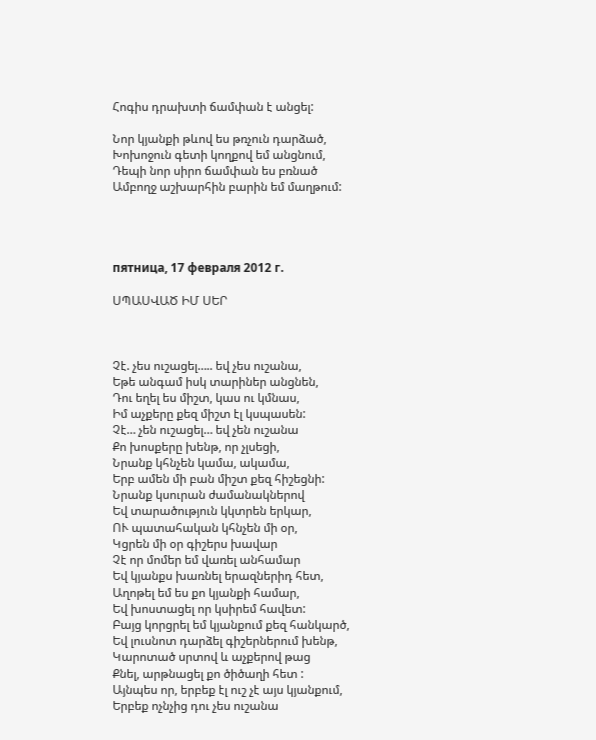Հոգիս դրախտի ճամփան է անցել:

Նոր կյանքի թևով ես թռչուն դարձած,
Խոխոջուն գետի կողքով եմ անցնում,
Դեպի նոր սիրո ճամփան ես բռնած
Ամբողջ աշխարհին բարին եմ մաղթում:




пятница, 17 февраля 2012 г.

ՍՊԱՍՎԱԾ ԻՄ ՍԵՐ



Չէ. չես ուշացել….. եվ չես ուշանա,
Եթե անգամ իսկ տարիներ անցնեն,
Դու եղել ես միշտ, կաս ու կմնաս,
Իմ աչքերը քեզ միշտ էլ կսպասեն:
Չէ… չեն ուշացել… եվ չեն ուշանա
Քո խոսքերը խենթ, որ չլսեցի,
Նրանք կհնչեն կամա, ակամա,
Երբ ամեն մի բան միշտ քեզ հիշեցնի:
Նրանք կսուրան ժամանակներով
Եվ տարածություն կկտրեն երկար,
ՈՒ պատահական կհնչեն մի օր,
Կցրեն մի օր գիշերս խավար
Չէ որ մոմեր եմ վառել անհամար
Եվ կյանքս խառնել երազներիդ հետ,
Աղոթել եմ ես քո կյանքի համար,
Եվ խոստացել որ կսիրեմ հավետ:
Բայց կորցրել եմ կյանքում քեզ հանկարծ,
Եվ լուսնոտ դարձել գիշերներում խենթ,
Կարոտած սրտով և աչքերով թաց
Քնել, արթնացել քո ծիծաղի հետ :
Այնպես որ, երբեք էլ ուշ չէ այս կյանքում,
Երբեք ոչնչից դու չես ուշանա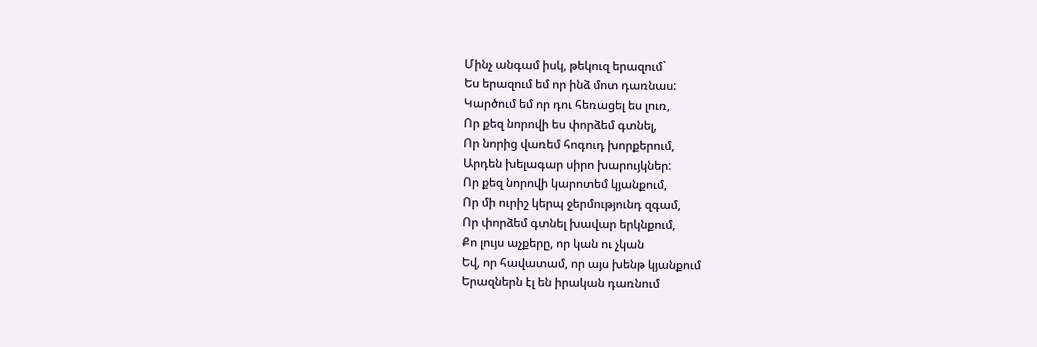Մինչ անգամ իսկ, թեկուզ երազում`
Ես երազում եմ որ ինձ մոտ դառնաս:
Կարծում եմ որ դու հեռացել ես լուռ,
Որ քեզ նորովի ես փորձեմ գտնել,
Որ նորից վառեմ հոգուդ խորքերում,
Արդեն խելագար սիրո խարույկներ:
Որ քեզ նորովի կարոտեմ կյանքում,
Որ մի ուրիշ կերպ ջերմությունդ զգամ,
Որ փորձեմ գտնել խավար երկնքում,
Քո լույս աչքերը, որ կան ու չկան
Եվ, որ հավատամ, որ այս խենթ կյանքում
Երազներն էլ են իրական դառնում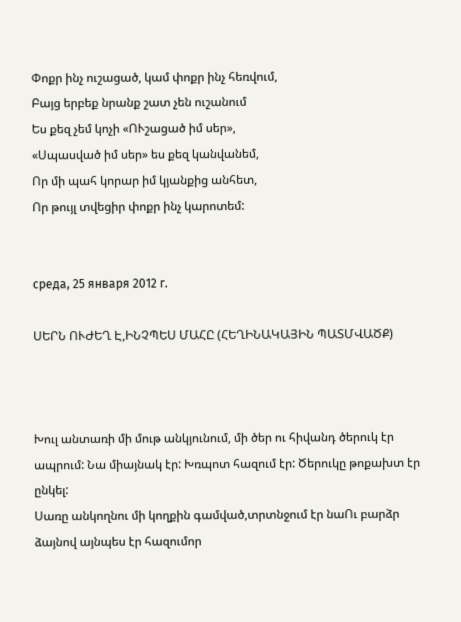Փոքր ինչ ուշացած, կամ փոքր ինչ հեռվում,
Բայց երբեք նրանք շատ չեն ուշանում
Ես քեզ չեմ կոչի «ՈՒշացած իմ սեր»,
«Սպասված իմ սեր» ես քեզ կանվանեմ,
Որ մի պահ կորար իմ կյանքից անհետ,
Որ թույլ տվեցիր փոքր ինչ կարոտեմ:


среда, 25 января 2012 г.

ՍԵՐՆ ՈՒԺԵՂ Է,ԻՆՉՊԵՍ ՄԱՀԸ (ՀԵՂԻՆԱԿԱՅԻՆ ՊԱՏՄՎԱԾՔ)



Խուլ անտառի մի մութ անկյունում, մի ծեր ու հիվանդ ծերուկ էր ապրում: Նա միայնակ էր: Խռպոտ հազում էր: Ծերուկը թոքախտ էր ընկել:
Սառը անկողնու մի կողքին գամված,տրտնջում էր նաՈւ բարձր ձայնով այնպես էր հազումոր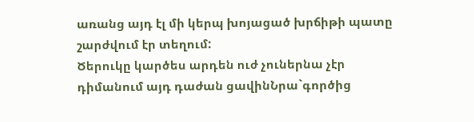առանց այդ էլ մի կերպ խոյացած խրճիթի պատը շարժվում էր տեղում:
Ծերուկը կարծես արդեն ուժ չուներնա չէր դիմանում այդ դաժան ցավինՆրա`գործից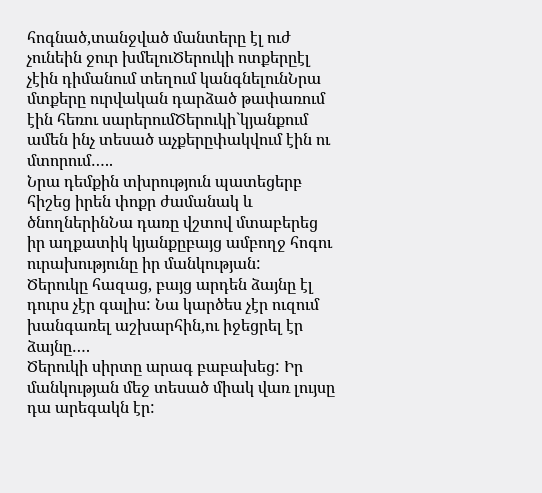հոգնած,տանջված մանտերը էլ ուժ չունեին ջուր խմելուԾերուկի ոտքերըէլ չէին դիմանում տեղում կանգնելունՆրա մտքերը ուրվական դարձած թափառում էին հեռու սարերումԾերուկի`կյանքում ամեն ինչ տեսած աչքերըփակվում էին ու մտորում…..
Նրա դեմքին տխրություն պատեցերբ հիշեց իրեն փոքր ժամանակ և ծնողներինՆա դառը վշտով մտաբերեց իր աղքատիկ կյանքըբայց ամբողջ հոգու ուրախությունը իր մանկության:
Ծերուկը հազաց, բայց արդեն ձայնը էլ դուրս չէր գալիս: Նա կարծես չէր ուզում խանգառել աշխարհին,ու իջեցրել էր ձայնը….
Ծերուկի սիրտը արագ բաբախեց: Իր մանկության մեջ տեսած միակ վառ լույսը դա արեգակն էր: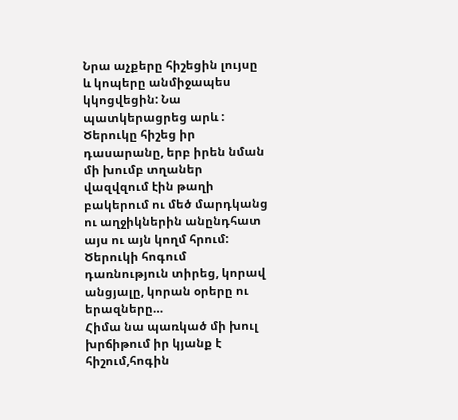Նրա աչքերը հիշեցին լույսը  և կոպերը անմիջապես կկոցվեցին: Նա պատկերացրեց արև :
Ծերուկը հիշեց իր դասարանը, երբ իրեն նման մի խումբ տղաներ վազվզում էին թաղի բակերում ու մեծ մարդկանց ու աղջիկներին անընդհատ այս ու այն կողմ հրում:
Ծերուկի հոգում դառնություն տիրեց, կորավ անցյալը, կորան օրերը ու երազները…
Հիմա նա պառկած մի խուլ խրճիթում իր կյանք է հիշում,հոգին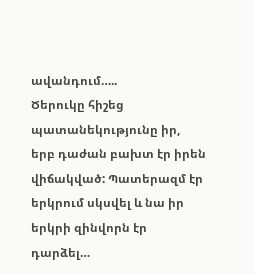ավանդում…..
Ծերուկը հիշեց պատանեկությունը իր, երբ դաժան բախտ էր իրեն վիճակված: Պատերազմ էր երկրում սկսվել և նա իր երկրի զինվորն էր դարձել…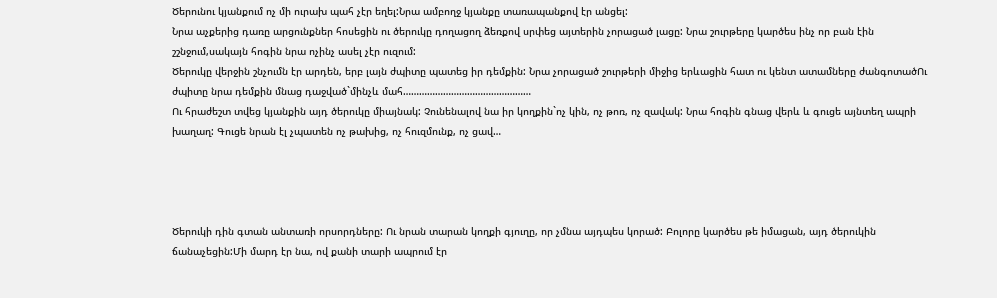Ծերունու կյանքում ոչ մի ուրախ պահ չէր եղել:Նրա ամբողջ կյանքը տառապանքով էր անցել:
Նրա աչքերից դառը արցունքներ հոսեցին ու ծերուկը դողացող ձեռքով սրփեց այտերին չորացած լացը: Նրա շուրթերը կարծես ինչ որ բան էին շշնջում,սակայն հոգին նրա ոչինչ ասել չէր ուզում:
Ծերուկը վերջին շնչումն էր արդեն, երբ լայն ժպիտը պատեց իր դեմքին: Նրա չորացած շուրթերի միջից երևացին հատ ու կենտ ատամները ժանգոտածՈւ ժպիտը նրա դեմքին մնաց դաջված`մինչև մահ…………………………………………
Ու հրաժեշտ տվեց կյանքին այդ ծերուկը միայնակ: Չունենալով նա իր կողքին`ոչ կին, ոչ թոռ, ոչ զավակ: Նրա հոգին գնաց վերև և գուցե այնտեղ ապրի խաղաղ: Գուցե նրան էլ չպատեն ոչ թախից, ոչ հուզմունք, ոչ ցավ…




Ծերուկի դին գտան անտառի որսորդները: Ու նրան տարան կողքի գյուղը, որ չմնա այդպես կորած: Բոլորը կարծես թե իմացան, այդ ծերուկին ճանաչեցին:Մի մարդ էր նա, ով քանի տարի ապրում էր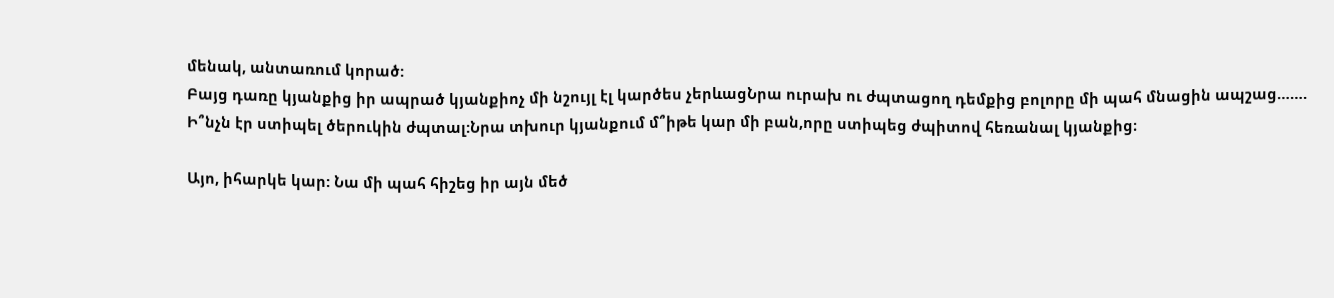մենակ, անտառում կորած:
Բայց դառը կյանքից իր ապրած կյանքիոչ մի նշույլ էլ կարծես չերևացՆրա ուրախ ու ժպտացող դեմքից բոլորը մի պահ մնացին ապշաց…….
Ի՞նչն էր ստիպել ծերուկին ժպտալ:Նրա տխուր կյանքում մ՞իթե կար մի բան,որը ստիպեց ժպիտով հեռանալ կյանքից։

Այո, իհարկե կար: Նա մի պահ հիշեց իր այն մեծ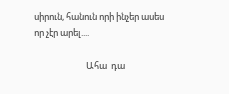սիրուն, հանուն որի ինչեր ասես որ չէր արել....

                          Ահա  դա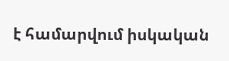է համարվում իսկական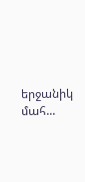երջանիկ մահ...